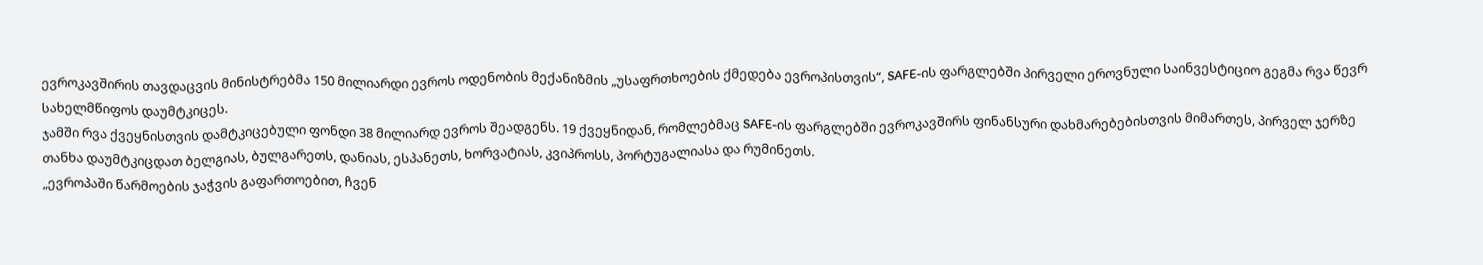ევროკავშირის თავდაცვის მინისტრებმა 150 მილიარდი ევროს ოდენობის მექანიზმის „უსაფრთხოების ქმედება ევროპისთვის“, SAFE-ის ფარგლებში პირველი ეროვნული საინვესტიციო გეგმა რვა წევრ სახელმწიფოს დაუმტკიცეს.
ჯამში რვა ქვეყნისთვის დამტკიცებული ფონდი 38 მილიარდ ევროს შეადგენს. 19 ქვეყნიდან, რომლებმაც SAFE-ის ფარგლებში ევროკავშირს ფინანსური დახმარებებისთვის მიმართეს, პირველ ჯერზე თანხა დაუმტკიცდათ ბელგიას, ბულგარეთს, დანიას, ესპანეთს, ხორვატიას, კვიპროსს, პორტუგალიასა და რუმინეთს.
„ევროპაში წარმოების ჯაჭვის გაფართოებით, ჩვენ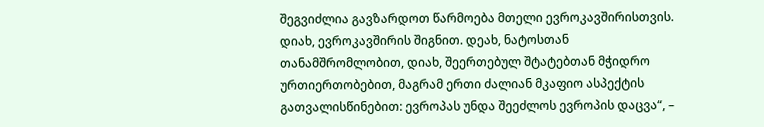შეგვიძლია გავზარდოთ წარმოება მთელი ევროკავშირისთვის. დიახ, ევროკავშირის შიგნით. დეახ, ნატოსთან თანამშრომლობით, დიახ, შეერთებულ შტატებთან მჭიდრო ურთიერთობებით, მაგრამ ერთი ძალიან მკაფიო ასპექტის გათვალისწინებით: ევროპას უნდა შეეძლოს ევროპის დაცვა“, –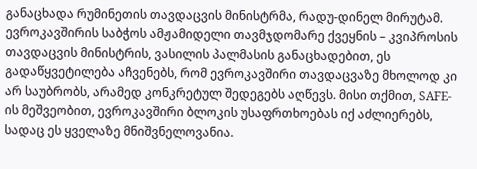განაცხადა რუმინეთის თავდაცვის მინისტრმა, რადუ-დინელ მირუტამ.
ევროკავშირის საბჭოს ამჟამიდელი თავმჯდომარე ქვეყნის – კვიპროსის თავდაცვის მინისტრის, ვასილის პალმასის განაცხადებით, ეს გადაწყვეტილება აჩვენებს, რომ ევროკავშირი თავდაცვაზე მხოლოდ კი არ საუბრობს, არამედ კონკრეტულ შედეგებს აღწევს. მისი თქმით, SAFE-ის მეშვეობით, ევროკავშირი ბლოკის უსაფრთხოებას იქ აძლიერებს, სადაც ეს ყველაზე მნიშვნელოვანია.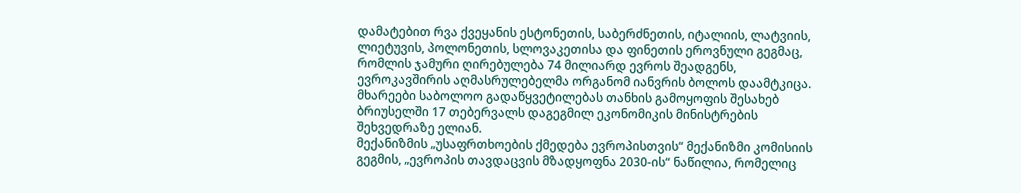დამატებით რვა ქვეყანის ესტონეთის, საბერძნეთის, იტალიის, ლატვიის, ლიეტუვის, პოლონეთის, სლოვაკეთისა და ფინეთის ეროვნული გეგმაც, რომლის ჯამური ღირებულება 74 მილიარდ ევროს შეადგენს, ევროკავშირის აღმასრულებელმა ორგანომ იანვრის ბოლოს დაამტკიცა. მხარეები საბოლოო გადაწყვეტილებას თანხის გამოყოფის შესახებ ბრიუსელში 17 თებერვალს დაგეგმილ ეკონომიკის მინისტრების შეხვედრაზე ელიან.
მექანიზმის „უსაფრთხოების ქმედება ევროპისთვის“ მექანიზმი კომისიის გეგმის, „ევროპის თავდაცვის მზადყოფნა 2030-ის“ ნაწილია, რომელიც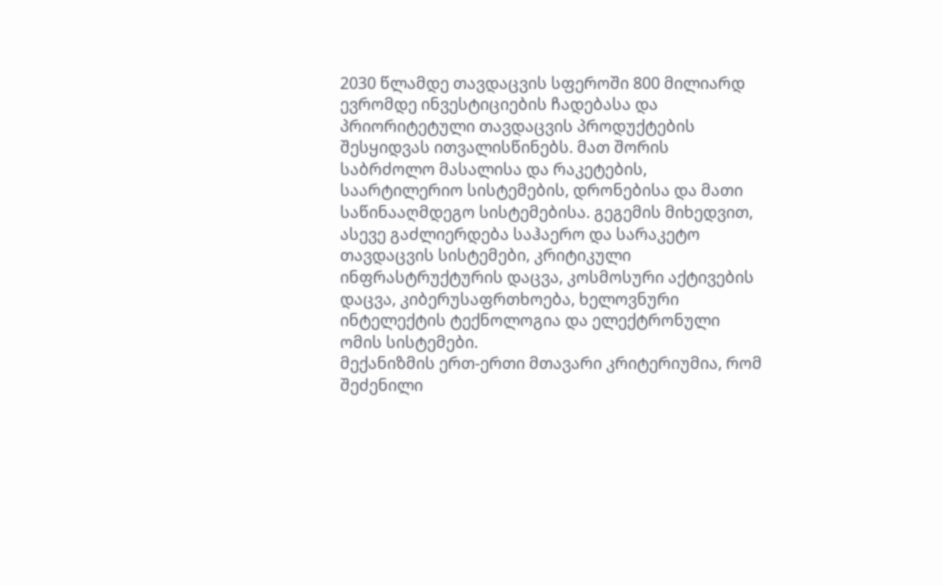2030 წლამდე თავდაცვის სფეროში 800 მილიარდ ევრომდე ინვესტიციების ჩადებასა და პრიორიტეტული თავდაცვის პროდუქტების შესყიდვას ითვალისწინებს. მათ შორის საბრძოლო მასალისა და რაკეტების, საარტილერიო სისტემების, დრონებისა და მათი საწინააღმდეგო სისტემებისა. გეგემის მიხედვით, ასევე გაძლიერდება საჰაერო და სარაკეტო თავდაცვის სისტემები, კრიტიკული ინფრასტრუქტურის დაცვა, კოსმოსური აქტივების დაცვა, კიბერუსაფრთხოება, ხელოვნური ინტელექტის ტექნოლოგია და ელექტრონული ომის სისტემები.
მექანიზმის ერთ-ერთი მთავარი კრიტერიუმია, რომ შეძენილი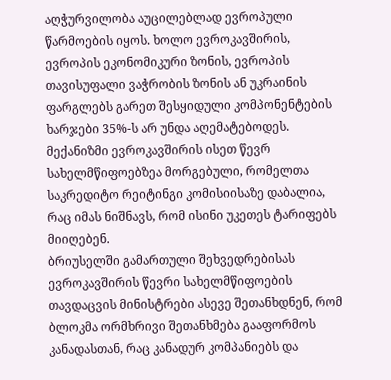აღჭურვილობა აუცილებლად ევროპული წარმოების იყოს. ხოლო ევროკავშირის, ევროპის ეკონომიკური ზონის, ევროპის თავისუფალი ვაჭრობის ზონის ან უკრაინის ფარგლებს გარეთ შესყიდული კომპონენტების ხარჯები 35%-ს არ უნდა აღემატებოდეს. მექანიზმი ევროკავშირის ისეთ წევრ სახელმწიფოებზეა მორგებული, რომელთა საკრედიტო რეიტინგი კომისიისაზე დაბალია, რაც იმას ნიშნავს, რომ ისინი უკეთეს ტარიფებს მიიღებენ.
ბრიუსელში გამართული შეხვედრებისას ევროკავშირის წევრი სახელმწიფოების თავდაცვის მინისტრები ასევე შეთანხდნენ, რომ ბლოკმა ორმხრივი შეთანხმება გააფორმოს კანადასთან, რაც კანადურ კომპანიებს და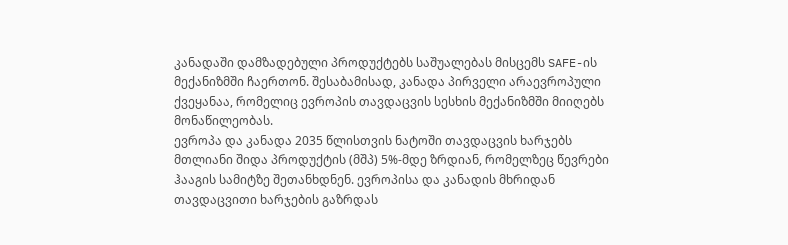კანადაში დამზადებული პროდუქტებს საშუალებას მისცემს SAFE-ის მექანიზმში ჩაერთონ. შესაბამისად, კანადა პირველი არაევროპული ქვეყანაა, რომელიც ევროპის თავდაცვის სესხის მექანიზმში მიიღებს მონაწილეობას.
ევროპა და კანადა 2035 წლისთვის ნატოში თავდაცვის ხარჯებს მთლიანი შიდა პროდუქტის (მშპ) 5%-მდე ზრდიან, რომელზეც წევრები ჰააგის სამიტზე შეთანხდნენ. ევროპისა და კანადის მხრიდან თავდაცვითი ხარჯების გაზრდას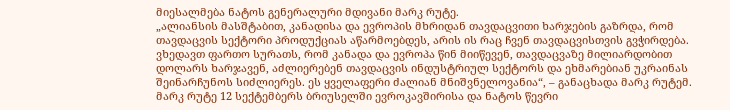მიესალმება ნატოს გენერალური მდივანი მარკ რუტე.
„ალიანსის მასშტაბით, კანადისა და ევროპის მხრიდან თავდაცვითი ხარჯების გაზრდა, რომ თავდაცვის სექტორი პროდუქციას აწარმოებდეს, არის ის რაც ჩვენ თავდაცვისთვის გვჭირდება. ვხედავთ ფართო სურათს, რომ კანადა და ევროპა წინ მიიწევენ, თავდაცვაზე მილიარდობით დოლარს ხარჯავენ, აძლიერებენ თავდაცვის ინდუსტრიულ სექტორს და ეხმარებიან უკრაინას შეინარჩუნოს სიძლიერეს. ეს ყველაფერი ძალიან მნიშვნელოვანია“, – განაცხადა მარკ რუტემ.
მარკ რუტე 12 სექტემბერს ბრიუსელში ევროკავშირისა და ნატოს წევრი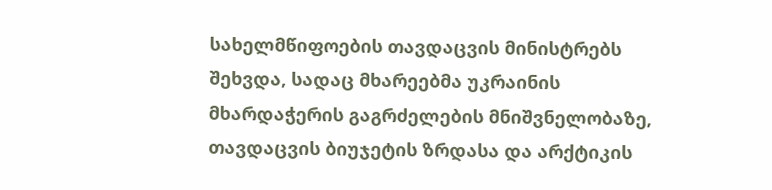სახელმწიფოების თავდაცვის მინისტრებს შეხვდა, სადაც მხარეებმა უკრაინის მხარდაჭერის გაგრძელების მნიშვნელობაზე, თავდაცვის ბიუჯეტის ზრდასა და არქტიკის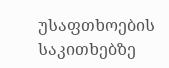უსაფთხოების საკითხებზე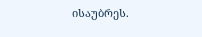ისაუბრეს.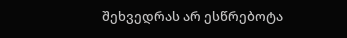შეხვედრას არ ესწრებოტა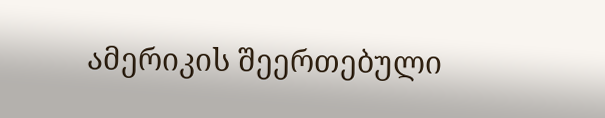ამერიკის შეერთებული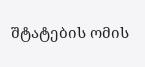შტატების ომის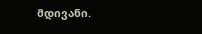მდივანი.